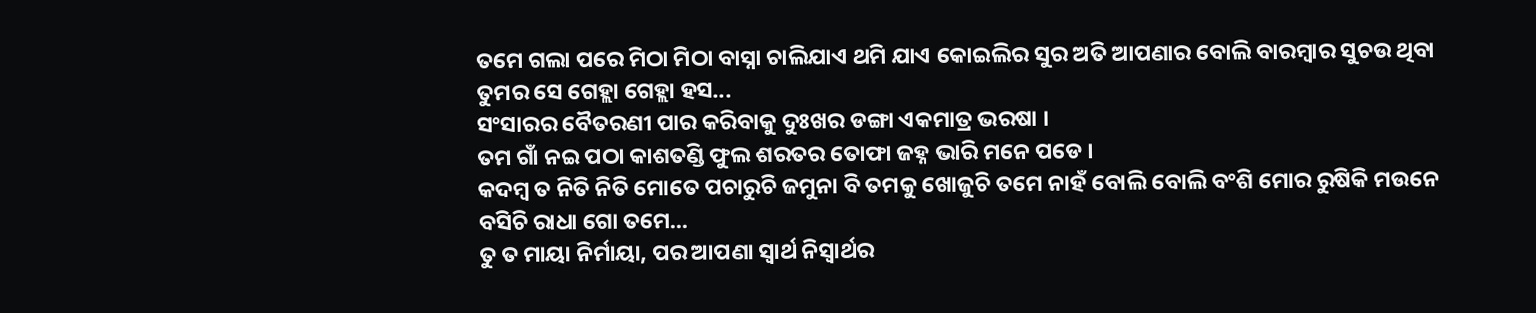ତମେ ଗଲା ପରେ ମିଠା ମିଠା ବାସ୍ନା ଚାଲିଯାଏ ଥମି ଯାଏ କୋଇଲିର ସୁର ଅତି ଆପଣାର ବୋଲି ବାରମ୍ବାର ସୁଚଉ ଥିବା ତୁମର ସେ ଗେହ୍ଲା ଗେହ୍ଲା ହସ...
ସଂସାରର ବୈତରଣୀ ପାର କରିବାକୁ ଦୁଃଖର ଡଙ୍ଗା ଏକମାତ୍ର ଭରଷା ।
ତମ ଗାଁ ନଇ ପଠା କାଶତଣ୍ଡି ଫୁଲ ଶରତର ତୋଫା ଜହ୍ନ ଭାରି ମନେ ପଡେ ।
କଦମ୍ବ ତ ନିତି ନିତି ମୋତେ ପଚାରୁଚି ଜମୁନା ବି ତମକୁ ଖୋଜୁଚି ତମେ ନାହଁ ବୋଲି ବୋଲି ବଂଶି ମୋର ରୁଷିକି ମଉନେ ବସିଚି ରାଧା ଗୋ ତମେ...
ତୁ ତ ମାୟା ନିର୍ମାୟା, ପର ଆପଣା ସ୍ୱାର୍ଥ ନିସ୍ୱାର୍ଥର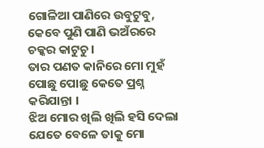ଗୋଳିଆ ପାଣିରେ ଉବୁଟୁବୁ, କେବେ ପୁଣି ପାଣି ଭଅଁରରେ ଚକ୍କର କାଟୁଚୁ।
ତାର ପଣତ କାନିରେ ମୋ ମୁହଁ ପୋଛୁ ପୋଛୁ କେତେ ପ୍ରଶ୍ନ କରିଯାନ୍ତା ।
ଝିଅ ମୋର ଖିଲି ଖିଲି ହସି ଦେଲା ଯେତେ ବେଳେ ତାକୁ ମୋ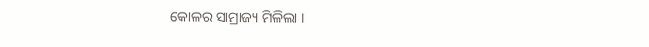କୋଳର ସାମ୍ରାଜ୍ୟ ମିଳିଲା ।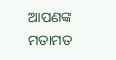ଆପଣଙ୍କ ମତାମତ